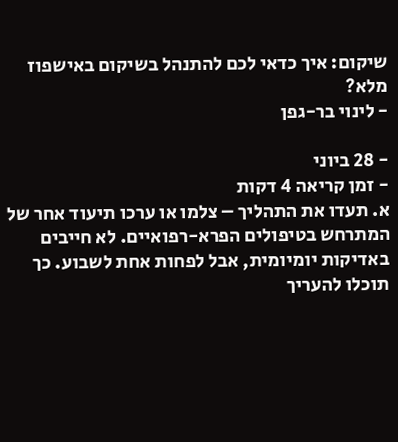שיקום: איך כדאי לכם להתנהל בשיקום באישפוז מלא?
- לינוי בר-גפן

- 28 ביוני
- זמן קריאה 4 דקות
א. תעדו את התהליך – צלמו או ערכו תיעוד אחר של המתרחש בטיפולים הפרא-רפואיים. לא חייבים באדיקות יומיומית, אבל לפחות אחת לשבוע. כך תוכלו להעריך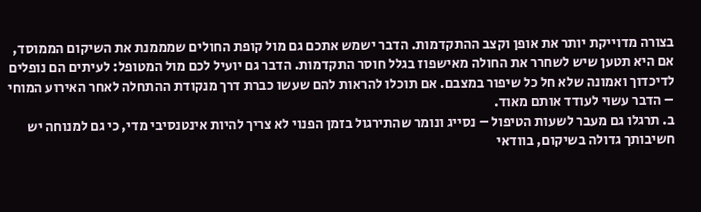בצורה מדוייקת יותר את אופן וקצב ההתקדמות. הדבר ישמש אתכם גם מול קופת החולים שמממנת את השיקום הממוסד, אם היא תטען שיש לשחרר את החולה מאישפוז בגלל חוסר התקדמות. הדבר גם יועיל לכם מול המטופל: לעיתים הם נופלים לדיכדוך ואמונה שלא חל כל שיפור במצבם. אם תוכלו להראות להם שעשו כברת דרך מנקודת ההתחלה לאחר האירוע המוחי – הדבר עשוי לעודד אותם מאוד.
ב. תרגלו גם מעבר לשעות הטיפול – נסייג ונומר שהתירגול בזמן הפנוי לא צריך להיות אינטנסיבי מדי, כי גם למנוחה יש חשיבותך גדולה בשיקום, בוודאי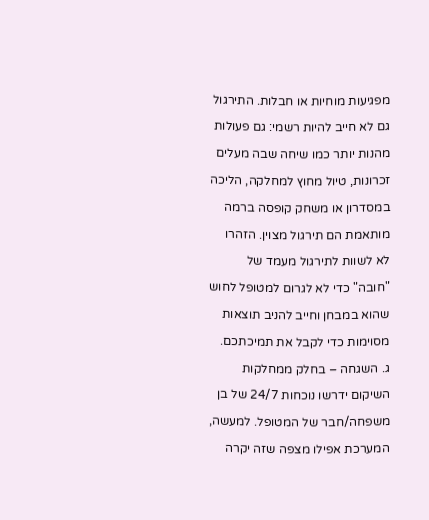מפגיעות מוחיות או חבלות. התירגול גם לא חייב להיות רשמי: גם פעולות מהנות יותר כמו שיחה שבה מעלים זכרונות, טיול מחוץ למחלקה, הליכה במסדרון או משחק קופסה ברמה מותאמת הם תירגול מצוין. הזהרו לא לשוות לתירגול מעמד של "חובה" כדי לא לגרום למטופל לחוש שהוא במבחן וחייב להניב תוצאות מסוימות כדי לקבל את תמיכתכם.
ג. השגחה – בחלק ממחלקות השיקום ידרשו נוכחות 24/7 של בן משפחה/חבר של המטופל. למעשה, המערכת אפילו מצפה שזה יקרה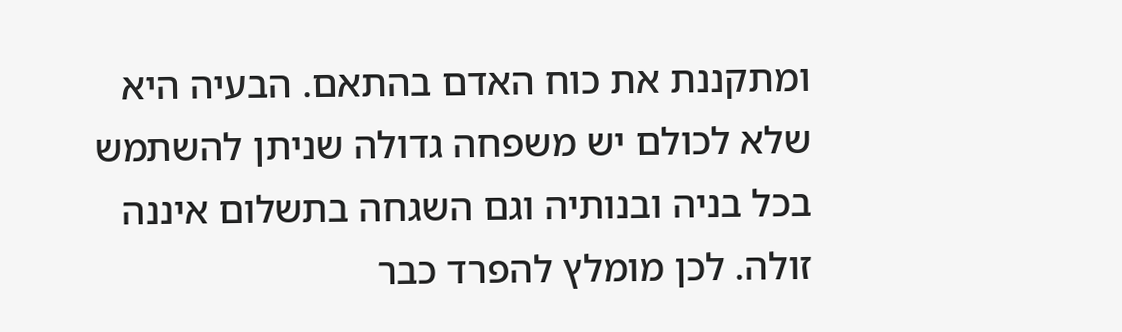ומתקננת את כוח האדם בהתאם. הבעיה היא שלא לכולם יש משפחה גדולה שניתן להשתמש בכל בניה ובנותיה וגם השגחה בתשלום איננה זולה. לכן מומלץ להפרד כבר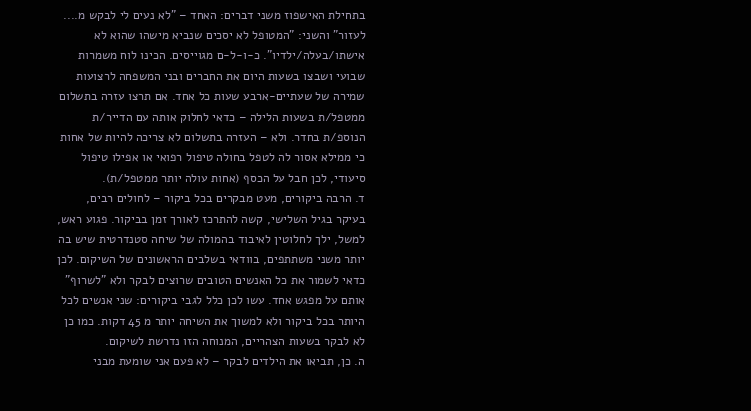בתחילת האישפוז משני דברים: האחד – "לא נעים לי לבקש מ.... לעזור" והשני: "המטופל לא יסכים שנביא מישהו שהוא לא אישתו/בעלה/ילדיו". כ-ו-ל-ם מגוייסים. הכינו לוח משמרות שבועי ושבצו בשעות היום את החברים ובני המשפחה לרצועות שמירה של שעתיים-ארבע שעות כל אחד. אם תרצו עזרה בתשלום ממטפל/ת בשעות הלילה – כדאי לחלוק אותה עם הדייר/ת הנוספ/ת בחדר. ולא – העזרה בתשלום לא צריכה להיות של אחות כי ממילא אסור לה לטפל בחולה טיפול רפואי או אפילו טיפול סיעודי, לכן חבל על הכסף (אחות עולה יותר ממטפל/ת).
ד. הרבה ביקורים, מעט מבקרים בכל ביקור – לחולים רבים, בעיקר בגיל השלישי, קשה להתרכז לאורך זמן בביקור. פגוע ראש, למשל, ילך לחלוטין לאיבוד בהמולה של שיחה סטנדרטית שיש בה יותר משני משתתפים, בוודאי בשלבים הראשונים של השיקום. לכן כדאי לשמור את כל האנשים הטובים שרוצים לבקר ולא "לשרוף" אותם על מפגש אחד. עשו לכן כלל לגבי ביקורים: שני אנשים לכל היותר בכל ביקור ולא למשוך את השיחה יותר מ 45 דקות. כמו כן לא לבקר בשעות הצהריים, המנוחה הזו נדרשת לשיקום.
ה. כן, תביאו את הילדים לבקר – לא פעם אני שומעת מבני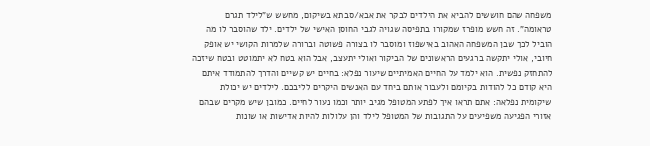משפחה שהם חוששים להביא את הילדים לבקר את אבא/סבתא בשיקום, מחשש ש"לילד תגרם טראומה". זה חשש מופרז שמקורו בתפיסה שגויה לגבי החוסן האישי של ילדים. ילד שהוסבר לו מה הוביל לכך שבן המשפחה האהוב באישפוז ומוסבר לו בצורה פשוטה וברורה שלמרות הקושי יש אופק חיובי, אולי יתקשה ברגעים הראשונים של הביקור ואולי יתעצב, אבל הוא בטח לא יתמוטט ובטח שיזכה להתחזק נפשית. הוא ילמד על החיים האמיתיים שיעור נפלא: בחיים יש קשיים והדרך להתמודד איתם היא קודם כל להודות בקיומם ולעבור אותם ביחד עם האנשים היקרים לליבכם. לילדים יש יכולת שיקומית נפלאה: אתם תראו איך לפתע המטופל מגיב יותר וכמו נעור לחיים. כמובן שיש מקרים שבהם אזורי הפגיעה משפיעים על התגובות של המטופל לילד והן עלולות להיות אדישות או שונות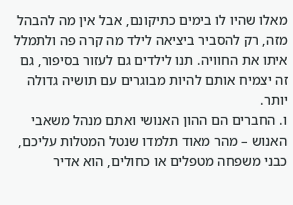מאלו שהיו לו בימים כתיקונם, אבל אין מה להבהל מזה, רק להסביר ביציאה לילד מה קרה פה ולתמלל איתו את החוויה. תנו לילדים גם לעזור בסיפור, גם זה יצמיח אותם להיות מבוגרים עם תושיה גדולה יותר.
ו. החברים הם ההון האנושי ואתם מנהל משאבי האנוש – מהר מאוד תלמדו שנטל המטלות עליכם, כבני משפחה מטפלים או כחולים, הוא אדיר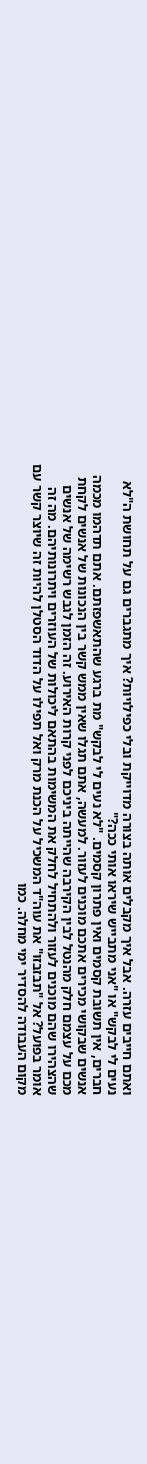ואתם חייבים עזרה. אבל איך מקבלים אותה בצורה מדוייקת ובלי כפילויות? איך מתגברים גם על תחושת ה"לא נעים לי לבקש" או "אני מתבייש שיראו אותי ככה?"
חברים, אין תשובת קסמים ואין פתרון קסמים. "לא נעים לי לבקש" מת ברגע שהתאשפזתם. אתם תדהמו מכמה אנשים שבקושי מכירים אתכם מוכנים לעזור. למעשה, אתם תגלו שאין ממש קשר בין הנכונות של אנשים לקחת מכם על עצמם חלק מהנטל לבין הקירבה שהייתה ביניכם לפני קרות האירוע. זה הזמן לגבש רשימה של אנשים שהצהירו שהם מוכנים לעזור ולהתחיל לחלק את המשימות בהתאם ליכולות של העוזרים ויתרונותיהם. מה זה אומר בפועל? אל "תבזבזו" את עוה"ד המשכיל על הכנת מרק ואל תפילו על הדוד הסטלן להיות זה שיוצר קשר עם מקום העבודה להסדיר ימי מחלה. כמו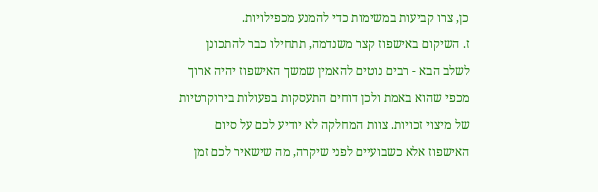כן, צרו קביעות במשימות כדי להמנע מכפילויות.
ז. השיקום באישפוז קצר משנדמה, תתחילו כבר להתכונן לשלב הבא - רבים נוטים להאמין שמשך האישפוז יהיה ארוך מכפי שהוא באמת ולכן דוחים התעסקות בפעולות בירוקרטיות של מיצוי זכויות. צוות המחלקה לא יודיע לכם על סיום האישפוז אלא כשבועיים לפני שיקרה, מה שישאיר לכם זמן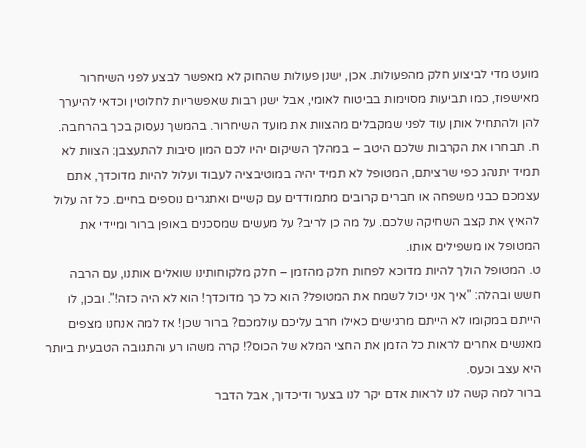מועט מדי לביצוע חלק מהפעולות. אכן, ישנן פעולות שהחוק לא מאפשר לבצע לפני השיחרור מאישפוז, כמו תביעות מסוימות בביטוח לאומי, אבל ישנן רבות שאפשריות לחלוטין וכדאי להיערך להן ולהתחיל אותן עוד לפני שמקבלים מהצוות את מועד השיחרור. בהמשך נעסוק בכך בהרחבה.
ח. תבחרו את הקרבות שלכם היטב – במהלך השיקום יהיו לכם המון סיבות להתעצבן: הצוות לא תמיד יתנהג כפי שרציתם, המטופל לא תמיד יהיה במוטיבציה לעבוד ועלול להיות מדוכדך, אתם עצמכם כבני משפחה או חברים קרובים מתמודדים עם קשיים ואתגרים נוספים בחיים. כל זה עלול להאיץ את קצב השחיקה שלכם. על מה כן לריב? על מעשים שמסכנים באופן ברור ומיידי את המטופל או משפילים אותו.
ט. המטופל הולך להיות מדוכא לפחות חלק מהזמן – חלק מלקוחותינו שואלים אותנו, עם הרבה חשש ובהלה: "איך אני יכול לשמח את המטופל? הוא כל כך מדוכדך! הוא לא היה כזה!". ובכן, לו הייתם במקומו לא הייתם מרגישים כאילו חרב עליכם עולמכם? ברור שכן! אז למה אנחנו מצפים מאנשים אחרים לראות כל הזמן את החצי המלא של הכוס?! קרה משהו רע והתגובה הטבעית ביותר היא עצב וכעס.
ברור למה קשה לנו לראות אדם יקר לנו בצער ודיכדוך, אבל הדבר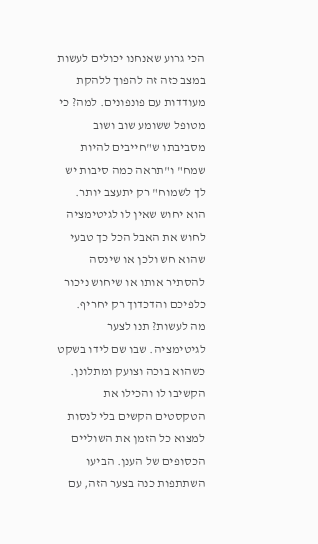הכי גרוע שאנחנו יכולים לעשות במצב כזה זה להפוך ללהקת מעודדות עם פונפונים. למה? כי מטופל ששומע שוב ושוב מסביבתו ש"חייבים להיות שמח" ו"תראה כמה סיבות יש לך לשמוח" רק יתעצב יותר. הוא יחוש שאין לו לגיטימציה לחוש את האבל הכל כך טבעי שהוא חש ולכן או שינסה להסתיר אותו או שיחוש ניכור כלפיכם והדכדוך רק יחריף.
מה לעשות? תנו לצער לגיטימציה. שבו שם לידו בשקט כשהוא בוכה וצועק ומתלונן. הקשיבו לו והכילו את הטקסטים הקשים בלי לנסות למצוא כל הזמן את השוליים הכסופים של הענן. הביעו השתתפות כנה בצער הזה, עם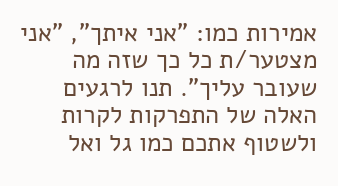אמירות כמו: "אני איתך", "אני מצטער/ת כל כך שזה מה שעובר עליך". תנו לרגעים האלה של התפרקות לקרות ולשטוף אתכם כמו גל ואל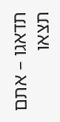תדאגו – אתם תצאו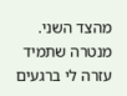מהצד השני. מנטרה שתמיד עזרה לי ברגעים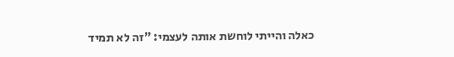כאלה והייתי לוחשת אותה לעצמי: "זה לא תמיד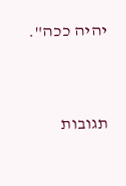יהיה ככה".




תגובות